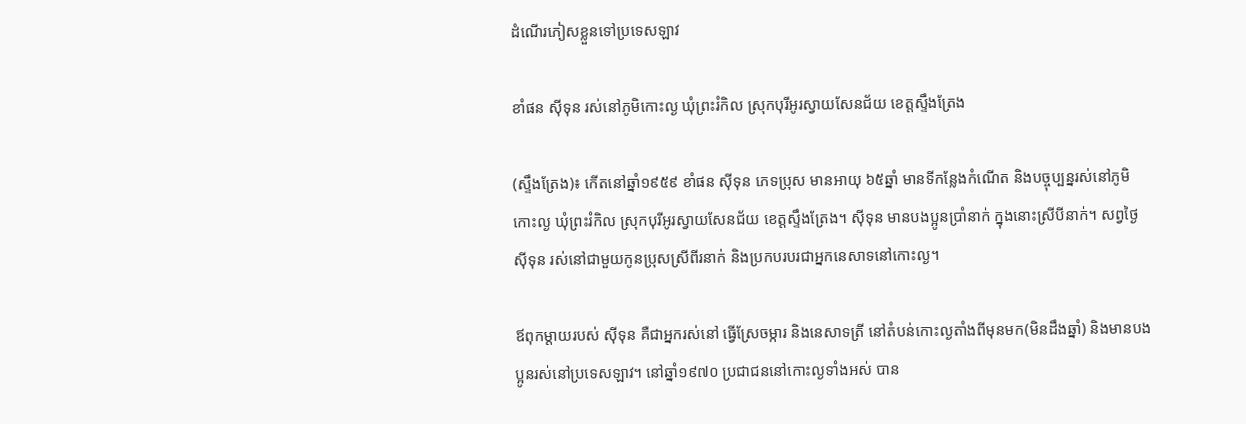ដំណើរភៀសខ្លួនទៅប្រទេសឡាវ

ខាំផន ស៊ីទុន រស់នៅភូមិកោះល្ង ឃុំព្រះរំកិល ស្រុកបុរីអូរស្វាយសែនជ័យ ខេត្តស្ទឹងត្រែង

(ស្ទឹងត្រែង)៖ កើតនៅឆ្នាំ១៩៥៩ ខាំផន ស៊ីទុន ភេទប្រុស មានអាយុ ៦៥ឆ្នាំ មានទីកន្លែងកំណើត និងបច្ចុប្បន្នរស់នៅភូមិកោះល្ង ឃុំព្រះរំកិល ស្រុកបុរីអូរស្វាយសែនជ័យ ខេត្តស្ទឹងត្រែង។ ស៊ីទុន មានបងប្អូនប្រាំនាក់ ក្នុងនោះស្រីបីនាក់។ សព្វថ្ងៃ ស៊ីទុន រស់នៅជាមួយកូនប្រុសស្រីពីរនាក់ និងប្រកបរបរជាអ្នកនេសាទនៅកោះល្ង។

ឪពុកម្ដាយរបស់ ស៊ីទុន គឺជាអ្នករស់នៅ ធ្វើស្រែចម្ការ និងនេសាទត្រី នៅតំបន់កោះល្ងតាំងពីមុនមក(មិនដឹងឆ្នាំ) និងមានបងប្អូនរស់នៅប្រទេសឡាវ។ នៅឆ្នាំ១៩៧០ ប្រជាជននៅកោះល្ងទាំងអស់ បាន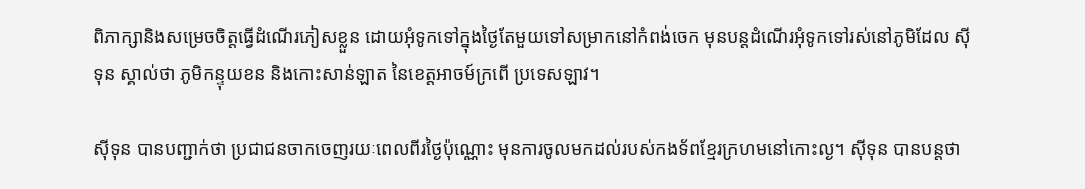ពិភាក្សានិងសម្រេចចិត្តធ្វើដំណើរភៀសខ្លួន ដោយអុំទូកទៅក្នុងថ្ងៃតែមួយទៅសម្រាកនៅកំពង់ចេក មុនបន្តដំណើរអុំទូកទៅរស់នៅភូមិដែល ស៊ីទុន ស្គាល់ថា ភូមិកន្ទុយខន និងកោះសាន់ឡាត នៃខេត្តអាចម៍ក្រពើ ប្រទេសឡាវ។

ស៊ីទុន បានបញ្ជាក់ថា ប្រជាជនចាកចេញរយៈពេលពីរថ្ងៃប៉ុណ្ណោះ មុនការចូលមកដល់របស់កងទ័ពខ្មែរក្រហមនៅកោះល្ង។ ស៊ីទុន បានបន្តថា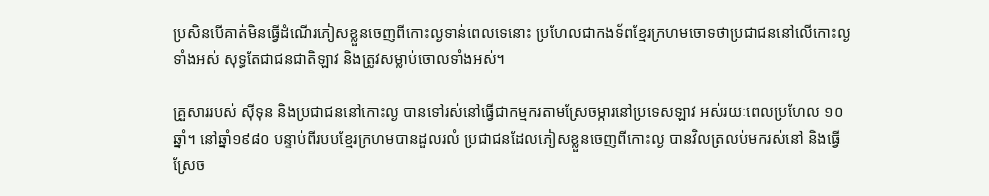ប្រសិនបើគាត់មិនធ្វើដំណើរភៀសខ្លួនចេញពីកោះល្ងទាន់ពេលទេនោះ ប្រហែលជាកងទ័ពខ្មែរក្រហមចោទថាប្រជាជននៅលើកោះល្ងទាំងអស់ សុទ្ធតែជាជនជាតិឡាវ និងត្រូវសម្លាប់ចោលទាំងអស់។

គ្រួសាររបស់ ស៊ីទុន និងប្រជាជននៅកោះល្ង បានទៅរស់នៅធ្វើជាកម្មករតាមស្រែចម្ការនៅប្រទេសឡាវ អស់រយៈពេលប្រហែល ១០ឆ្នាំ។ នៅឆ្នាំ១៩៨០ បន្ទាប់ពីរបបខ្មែរក្រហមបានដួលរលំ ប្រជាជនដែលភៀសខ្លួនចេញពីកោះល្ង បានវិលត្រលប់មករស់នៅ និងធ្វើស្រែច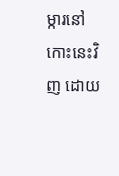ម្ការនៅកោះនេះវិញ ដោយ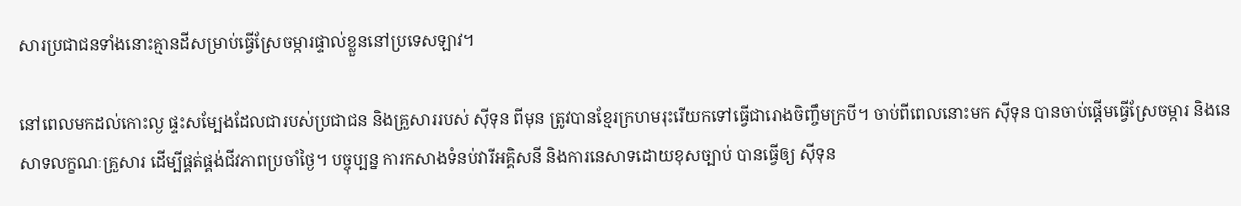សារប្រជាជនទាំងនោះគ្មានដីសម្រាប់ធ្វើស្រែចម្ការផ្ទាល់ខ្លួននៅប្រទេសឡាវ។

នៅពេលមកដល់កោះល្ង ផ្ទះសម្បែងដែលជារបស់ប្រជាជន និងគ្រួសាររបស់ ស៊ីទុន ពីមុន ត្រូវបានខ្មែរក្រហមរុះរើយកទៅធ្វើជារោងចិញ្ចឹមក្របី។ ចាប់ពីពេលនោះមក ស៊ីទុន បានចាប់ផ្តើមធ្វើស្រែចម្ការ និងនេសាទលក្ខណៈគ្រួសារ ដើម្បីផ្គត់ផ្គង់ជីវភាពប្រចាំថ្ងៃ។ បច្ចុប្បន្ន ការកសាងទំនប់វារីអគ្គិសនី និងការនេសាទដោយខុសច្បាប់ បានធ្វើឲ្យ ស៊ីទុន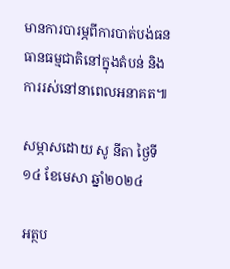មានការបារម្ភពីការបាត់បង់ធនធានធម្មជាតិនៅក្នុងតំបន់ និងការរស់នៅនាពេលអនាគត៕

សម្ភាសដោយ សូ នីតា ថ្ងៃទី១៤ ខែមេសា ឆ្នាំ២០២៤

អត្ថប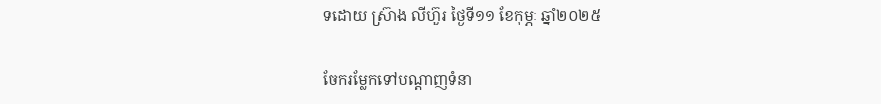ទដោយ ស្រ៊ាង លីហ៊ួរ ថ្ងៃទី១១ ខែកុម្ភៈ ឆ្នាំ២០២៥

ចែករម្លែកទៅបណ្តាញទំនា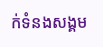ក់ទំនងសង្គម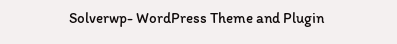Solverwp- WordPress Theme and Plugin